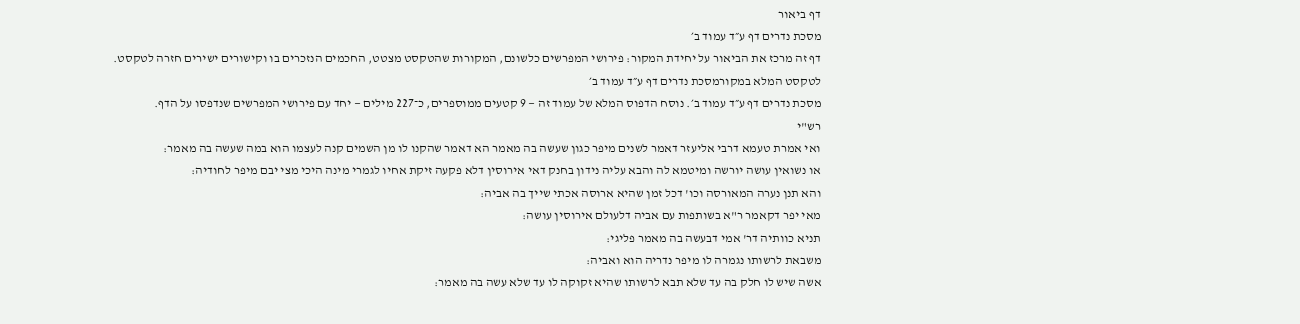דף ביאור
מסכת נדרים דף ע״ד עמוד ב׳
דף זה מרכז את הביאור על יחידת המקור: פירושי המפרשים כלשונם, המקורות שהטקסט מצטט, החכמים הנזכרים בו וקישורים ישירים חזרה לטקסט.
לטקסט המלא במקורמסכת נדרים דף ע״ד עמוד ב׳
מסכת נדרים דף ע״ד עמוד ב׳. נוסח הדפוס המלא של עמוד זה — 9 קטעים ממוספרים, כ־227 מילים — יחד עם פירושי המפרשים שנדפסו על הדף.
רש"י
ואי אמרת טעמא דרבי אליעזר דאמר לשנים מיפר כגון שעשה בה מאמר הא דאמר שהקנו לו מן השמים קנה לעצמו הוא במה שעשה בה מאמר:
או נשואין עושה יורשה ומיטמא לה והבא עליה נידון בחנק דאי אירוסין דלא פקעה זיקת אחיו לגמרי מינה היכי מצי יבם מיפר לחודיה:
והא תנן נערה המאורסה וכו' דכל זמן שהיא ארוסה אכתי שייך בה אביה:
מאי יפר דקאמר ר"א בשותפות עם אביה דלעולם אירוסין עושה:
תניא כוותיה דר' אמי דבעשה בה מאמר פליגי:
משבאת לרשותו נגמרה לו מיפר נדריה הוא ואביה:
אשה שיש לו חלק בה עד שלא תבא לרשותו שהיא זקוקה לו עד שלא עשה בה מאמר: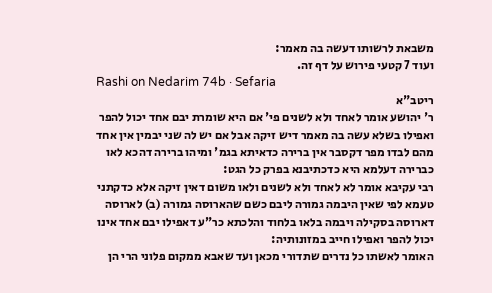משבאת לרשותו דעשה בה מאמר:
ועוד 7 קטעי פירוש על דף זה.
Rashi on Nedarim 74b · Sefaria
ריטב"א
ר' יהושע אומר לאחד ולא לשנים פי' אם היא שומרת יבם אחד יכול להפר ואפילו בשלא עשה בה מאמר דיש זיקה אבל אם יש לה שני יבמין אין אחד מהם לבדו מפר דקסבר אין ברירה כדאיתא בגמ' ומיהו ברירה דהכא לאו כברירה דעלמא היא כדכתיבנא בפרק כל הגט:
רבי עקיבא אומר לא לאחד ולא לשנים ולאו משום דאין זיקה אלא כדקתני טעמא לפי שאין היבמה גמורה ליבם כשם שהארוסה גמורה (ב) לארוסה דארוסה בסקילה ויבמה בלאו בלחוד והלכתא כר"ע דאפילו יבם אחד אינו יכול להפר ואפילו חייב במזונותיה:
האומר לאשתו כל נדרים שתדורי מכאן ועד שאבא ממקום פלוני הרי הן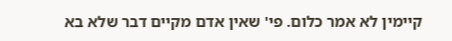קיימין לא אמר כלום. פי' שאין אדם מקיים דבר שלא בא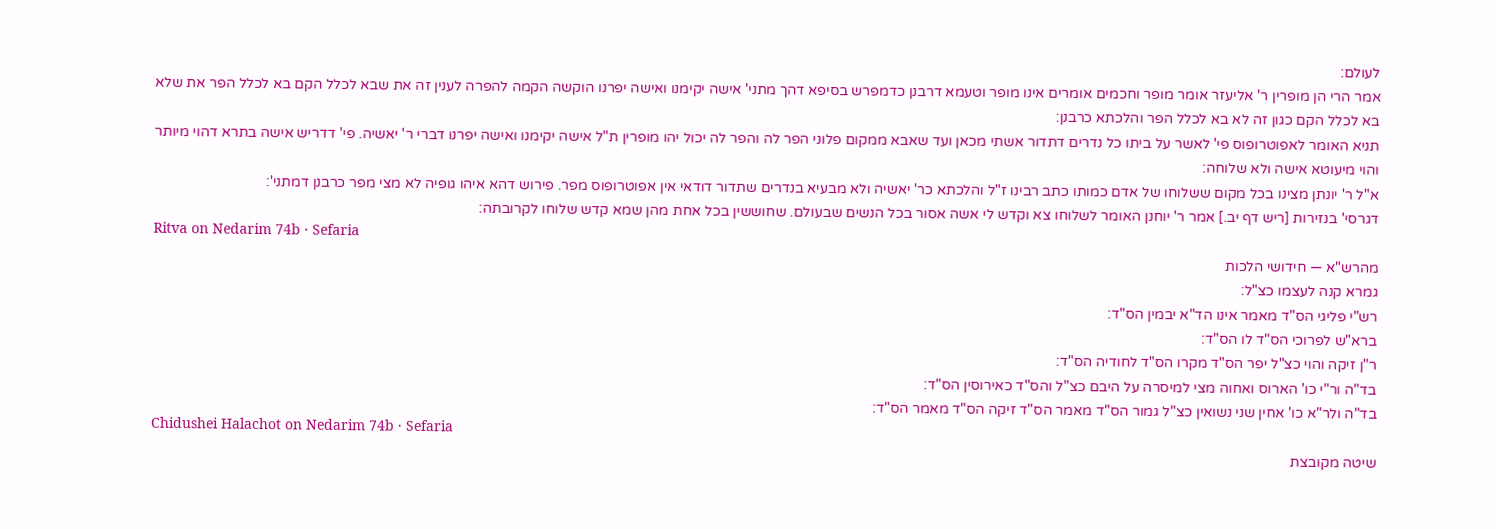לעולם:
אמר הרי הן מופרין ר' אליעזר אומר מופר וחכמים אומרים אינו מופר וטעמא דרבנן כדמפרש בסיפא דהך מתני' אישה יקימנו ואישה יפרנו הוקשה הקמה להפרה לענין זה את שבא לכלל הקם בא לכלל הפר את שלא בא לכלל הקם כגון זה לא בא לכלל הפר והלכתא כרבנן:
תניא האומר לאפוטרופוס פי' לאשר על ביתו כל נדרים דתדור אשתי מכאן ועד שאבא ממקום פלוני הפר לה והפר לה יכול יהו מופרין ת"ל אישה יקימנו ואישה יפרנו דברי ר' יאשיה. פי' דדריש אישה בתרא דהוי מיותר והוי מיעוטא אישה ולא שלוחה:
א"ל ר' יונתן מצינו בכל מקום ששלוחו של אדם כמותו כתב רבינו ז"ל והלכתא כר' יאשיה ולא מבעיא בנדרים שתדור דודאי אין אפוטרופוס מפר. פירוש דהא איהו גופיה לא מצי מפר כרבנן דמתני':
דגרסי' בנזירות [ריש דף יב.] אמר ר' יוחנן האומר לשלוחו צא וקדש לי אשה אסור בכל הנשים שבעולם. שחוששין בכל אחת מהן שמא קדש שלוחו לקרובתה:
Ritva on Nedarim 74b · Sefaria
מהרש"א — חידושי הלכות
גמרא קנה לעצמו כצ"ל:
רש"י פליגי הס"ד מאמר אינו הד"א יבמין הס"ד:
ברא"ש לפרוכי הס"ד לו הס"ד:
ר"ן זיקה והוי כצ"ל יפר הס"ד מקרו הס"ד לחודיה הס"ד:
בד"ה ור"י כו' הארוס ואחוה מצי למיסרה על היבם כצ"ל והס"ד כאירוסין הס"ד:
בד"ה ולר"א כו' אחין שני נשואין כצ"ל גמור הס"ד מאמר הס"ד זיקה הס"ד מאמר הס"ד:
Chidushei Halachot on Nedarim 74b · Sefaria
שיטה מקובצת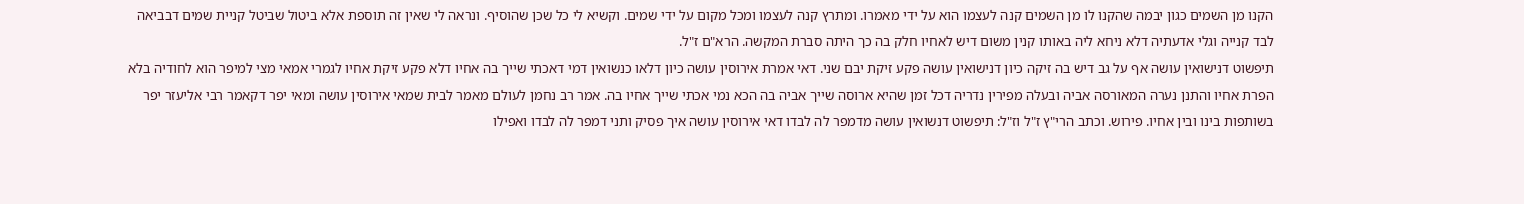הקנו מן השמים כגון יבמה שהקנו לו מן השמים קנה לעצמו הוא על ידי מאמרו. ומתרץ קנה לעצמו ומכל מקום על ידי שמים. וקשיא לי כל שכן שהוסיף. ונראה לי שאין זה תוספת אלא ביטול שביטל קניית שמים דבביאה לבד קנייה וגלי אדעתיה דלא ניחא ליה באותו קנין משום דיש לאחיו חלק בה כך היתה סברת המקשה. הרא"ם ז"ל.
תיפשוט דנישואין עושה אף על גב דיש בה זיקה כיון דנישואין עושה פקע זיקת יבם שני. דאי אמרת אירוסין עושה כיון דלאו כנשואין דמי דאכתי שייך בה אחיו דלא פקע זיקת אחיו לגמרי אמאי מצי למיפר הוא לחודיה בלא הפרת אחיו והתנן נערה המאורסה אביה ובעלה מפירין נדריה דכל זמן שהיא ארוסה שייך אביה בה הכא נמי אכתי שייך אחיו בה. אמר רב נחמן לעולם מאמר לבית שמאי אירוסין עושה ומאי יפר דקאמר רבי אליעזר יפר בשותפות בינו ובין אחיו. פירוש. וכתב הרי"ץ ז"ל וז"ל: תיפשוט דנשואין עושה מדמפר לה לבדו דאי אירוסין עושה איך פסיק ותני דמפר לה לבדו ואפילו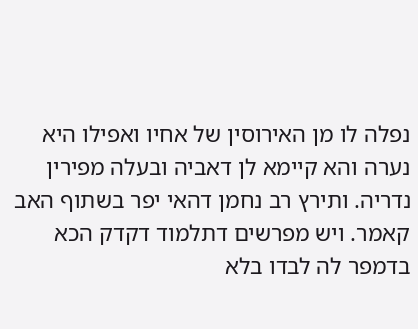נפלה לו מן האירוסין של אחיו ואפילו היא נערה והא קיימא לן דאביה ובעלה מפירין נדריה. ותירץ רב נחמן דהאי יפר בשתוף האב קאמר. ויש מפרשים דתלמוד דקדק הכא בדמפר לה לבדו בלא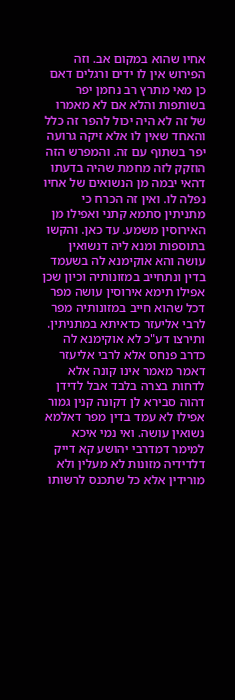אחיו שהוא במקום אב. וזה הפירוש אין לו ידים ורגלים דאם כן מאי מתרץ רב נחמן יפר בשותפות והלא אם לא מאמרו של זה לא היה יכול להפר זה כלל והאחד שאין לו אלא זיקה גרועה יפר בשתוף עם זה. והמפרש הזה הוזקק לזה מחמת שהיה בדעתו דהאי יבמה מן הנשואים של אחיו נפלה לו. ואין זה הכרח כי מתניתין סתמא קתני ואפילו מן האירוסין משמע. עד כאן. והקשו בתוספות ומנא ליה דנשואין עושה והא אוקימנא לה בשעמד בדין ונתחייב במזונותיה וכיון שכן אפילו תימא אירוסין עושה מפר דכל שהוא חייב במזונותיה מפר לרבי אליעזר כדאיתא במתניתין. ותירצו דע"כ לא אוקימנא לה כדרב פנחס אלא לרבי אליעזר דאמר מאמר אינו קונה אלא לדחות בצרה בלבד אבל לדידן דהוה סבירא לן דקונה קנין גמור אפילו לא עמד בדין מפר דאלמא נשואין עושה. ואי נמי איכא למימר דמדרבי יהושע קא דייק דלדידיה מזונות לא מעלין ולא מורידין אלא כל שתכנס לרשותו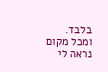בלבד. ומכל מקום נראה לי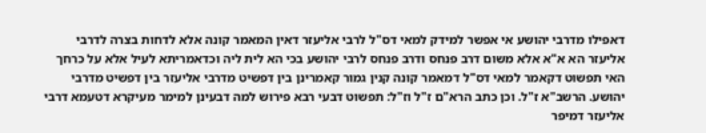דאפילו מדרבי יהושע אי אפשר למידק למאי דס"ל לרבי אליעזר דאין המאמר קונה אלא לדחות בצרה לדרבי אליעזר הא א"א אלא משום דרב פנחס ודרב פנחס לרבי יהושע בכי הא לית ליה וכדאמריתא לעיל אלא על כרחך האי תפשוט דקאמר למאי דס"ל דמאמר קונה קנין גמור קאמרינן בין דפשיט מדרבי אליעזר בין דפשיט מדרבי יהושע. הרשב"א ז"ל. וכן כתב הרא"ם ז"ל וז"ל: תפשוט דבעי רבא פירוש למה דבעינן למימר מעיקרא דטעמא דרבי אליעזר דמיפר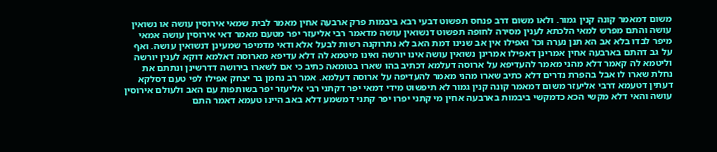משום דמאמר קונה קנין גמור. ולאו משום דרב פנחס תפשוט דבעי רבא ביבמות פרק ארבעה אחין מאמר לבית שמאי אירוסין עושה או נשואין עושה והתם מפרש למאי הלכתא לענין מסירה לחופה תפשוט דנשואין עושה מדאמר רבי אליעזר יפר מטעם מאמר דאי אירוסין עושה אמאי מיפר לבדו בלא אב הא תנן נערה וכו' ואפילו אין אב שנינו דמת האב לא נתרוקנה רשות לבעל אלא ודאי מדמיפר שמעינן דנשואין עושה. ואף על גב דהתם בארבעה אחין אמרינן דאפילו אמרינן נשואין עושה אינו יורשה ואינו מיטמא לה דלא עדיפא מארוסה דאלמא דוקא לענין יורשה וליטמא לה קאמר דלא מהני מאמר להעדיפא על ארוסה דעלמא דכתיב בהו שארו בטומאה כתיב כי אם לשארו בירושה דדרשינן ונתתם את נחלת שארו לו אבל בהפרת נדרים דלא כתיב שארו מהני מאמר להעדיפה על ארוסה דעלמא. אמר רב נחמן בר יצחק אפילו לפי טעם דסלקא דעתין דטעמא דרבי אליעזר משום דמאמר קונה קנין גמור לא תיפשוט מידי דמאי יפר דקתני רבי אליעזר יפר בשותפות עם האב ולעולם אירוסין עושה והאי דלא מקשי הכא כדמקשי ביבמות בארבעה אחין מי קתני יפרו יפר קתני דמשמע דלא באב היינו טעמא דאמר התם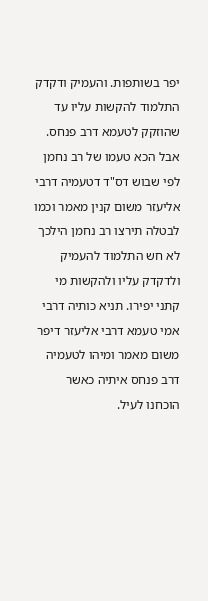יפר בשותפות. והעמיק ודקדק התלמוד להקשות עליו עד שהוזקק לטעמא דרב פנחס. אבל הכא טעמו של רב נחמן לפי שבוש דס"ד דטעמיה דרבי אליעזר משום קנין מאמר וכמו לבטלה תירצו רב נחמן הילכך לא חש התלמוד להעמיק ולדקדק עליו ולהקשות מי קתני יפירו. תניא כותיה דרבי אמי טעמא דרבי אליעזר דיפר משום מאמר ומיהו לטעמיה דרב פנחס איתיה כאשר הוכחנו לעיל.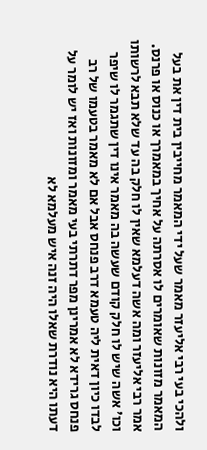ולהכי בעי רבי אליעזר מאמר שעל ידי המאמר מחייבין בית דין את בעל המאמר מזונות שאומרים לו אסרתה על אחיך במאמרך או כנוס או פרנס. אמר רבי אליעזר ומה אשה דעלמא שאין לו חלק בה עד שלא תבא לרשותו וכו' אשה שיש לו חלק קודם שעשה בה מאמר אינו דין שתגמר לו שיפר לבדו כיון דאית ליה טעמא דרב פנחס אבל אם לא מאמר בטעמו של רב פנחס גרידא לא אמרינן מפר דתרתי בעי מאמר ומזונות ואז יש לומר על דעתו היא נודרת שאלו היה זנה איש מעלמא לא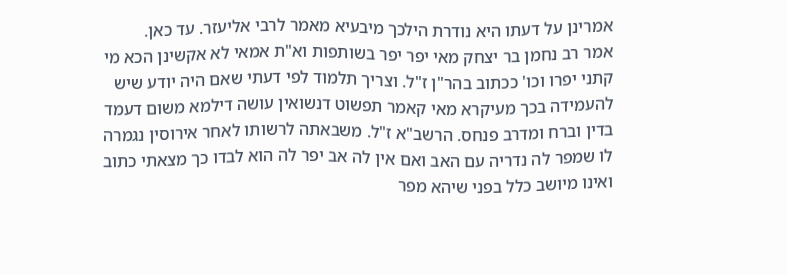אמרינן על דעתו היא נודרת הילכך מיבעיא מאמר לרבי אליעזר. עד כאן.
אמר רב נחמן בר יצחק מאי יפר יפר בשותפות וא"ת אמאי לא אקשינן הכא מי קתני יפרו וכו' ככתוב בהר"ן ז"ל. וצריך תלמוד לפי דעתי שאם היה יודע שיש להעמידה בכך מעיקרא מאי קאמר תפשוט דנשואין עושה דילמא משום דעמד בדין וברח ומדרב פנחס. הרשב"א ז"ל. משבאתה לרשותו לאחר אירוסין נגמרה לו שמפר לה נדריה עם האב ואם אין לה אב יפר לה הוא לבדו כך מצאתי כתוב ואינו מיושב כלל בפני שיהא מפר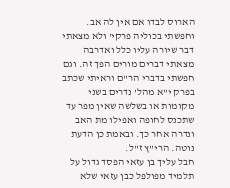הארוס לבדו אם אין לה אב. וחפשתי בכוליה פרקי' ולא מצאתי דבר שיורה עליו כלל ואדרבה מצאתי דברים מורים הפך זה. וגם חפשתי בדברי הר"ם וראיתי שכתב בפרק י"א מהל' נדרים בשני מקומות או בשלשה שאין מפר עד שתכנס לחופה ואפילו מת האב ונדרה אחר כך. ובאמת כן הדעת נוטה. הרי"ץ ז"ל.
חבל עליך בן עזאי הפסד גדול על תלמיד מפולפל כבן עזאי שלא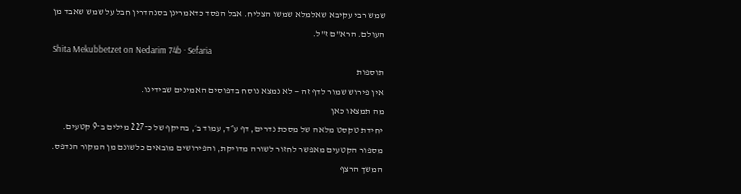שמש רבי עקיבא שאלמלא שמשו הצליח. אבל הפסד כדאמרינן בסנהדרין חבל על שמש שאבד מן העולם. הרא"ם ז"ל.
Shita Mekubbetzet on Nedarim 74b · Sefaria
תוספות
אין פירוש שמור לדף זה — לא נמצא נוסח בדפוסים האמינים שבידינו.
מה תמצאו כאן
יחידת טקסט מלאה של מסכת נדרים, דף ע״ד, עמוד ב׳, בהיקף של כ־227 מילים ב־9 קטעים. מספור הקטעים מאפשר לחזור לשורה מדויקת, והפירושים מובאים כלשונם מן המקור הנדפס.
המשך הרצף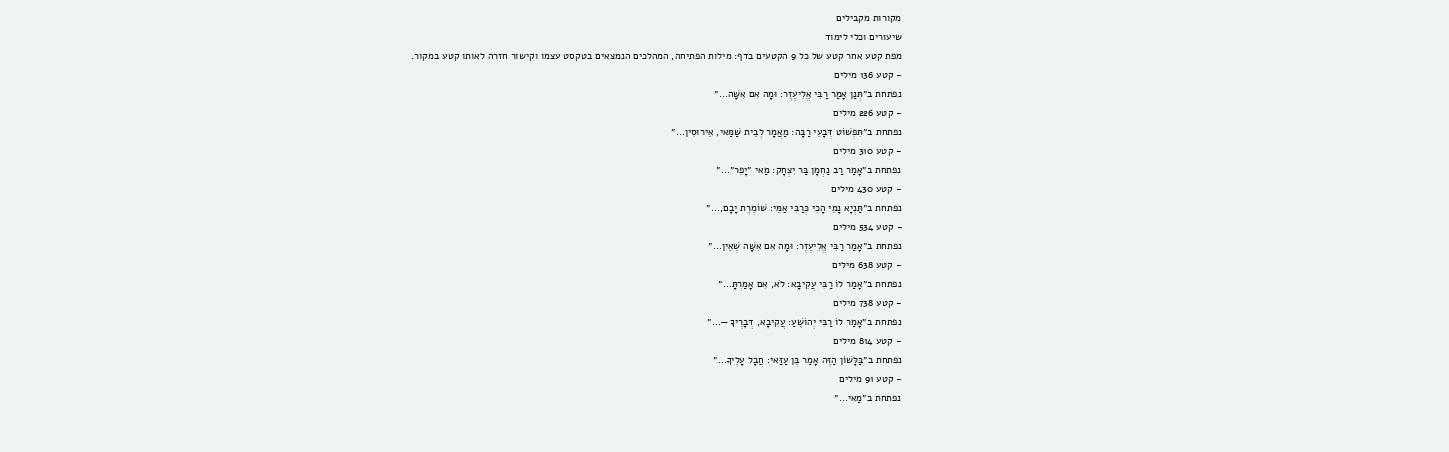מקורות מקבילים
שיעורים וכלי לימוד
מפת קטע אחר קטע של כל 9 הקטעים בדף: מילות הפתיחה, המהלכים הנמצאים בטקסט עצמו וקישור חזרה לאותו קטע במקור.
- קטע 136 מילים
נפתחת ב״תְּנַן אָמַר רַבִּי אֱלִיעֶזֶר: וּמָה אִם אִשָּׁה…״
- קטע 226 מילים
נפתחת ב״תִּפְשׁוֹט דְּבָעֵי רַבָּה: מַאֲמָר לְבֵית שַׁמַּאי, אֵירוּסִין…״
- קטע 310 מילים
נפתחת ב״אָמַר רַב נַחְמָן בַּר יִצְחָק: מַאי ״יָפֵר״…״
- קטע 430 מילים
נפתחת ב״תַּנְיָא נָמֵי הָכִי כְּרַבִּי אַמֵּי: שׁוֹמֶרֶת יָבָם,…״
- קטע 534 מילים
נפתחת ב״אָמַר רַבִּי אֱלִיעֶזֶר: וּמָה אִם אִשָּׁה שֶׁאֵין…״
- קטע 638 מילים
נפתחת ב״אָמַר לוֹ רַבִּי עֲקִיבָא: לֹא, אִם אָמַרְתָּ…״
- קטע 738 מילים
נפתחת ב״אָמַר לוֹ רַבִּי יְהוֹשֻׁעַ: עֲקִיבָא, דְּבָרֶיךָ —…״
- קטע 814 מילים
נפתחת ב״בַּלָּשׁוֹן הַזֶּה אָמַר בֶּן עַזַּאי: חֲבָל עָלֶיךָ…״
- קטע 91 מילים
נפתחת ב״מַאי…״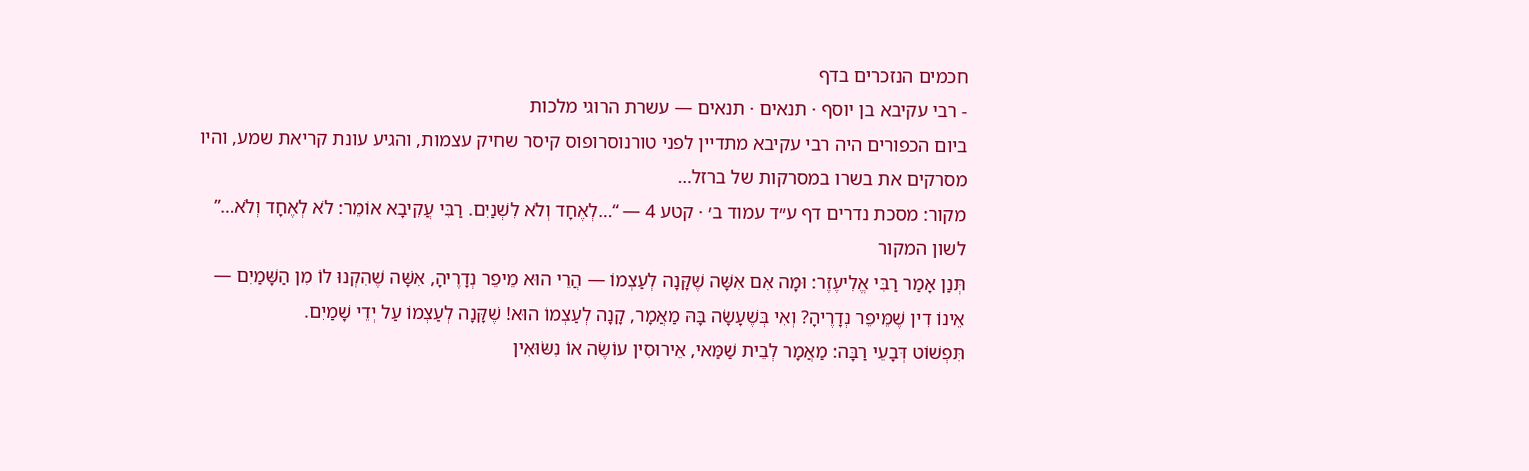חכמים הנזכרים בדף
- רבי עקיבא בן יוסף · תנאים · תנאים — עשרת הרוגי מלכות
ביום הכפורים היה רבי עקיבא מתדיין לפני טורנוסרופוס קיסר שחיק עצמות, והגיע עונת קריאת שמע, והיו מסרקים את בשרו במסרקות של ברזל…
מקור: מסכת נדרים דף ע״ד עמוד ב׳ · קטע 4 — “…לְאֶחָד וְלֹא לִשְׁנַיִם. רַבִּי עֲקִיבָא אוֹמֵר: לֹא לְאֶחָד וְלֹא…”
לשון המקור
תְּנַן אָמַר רַבִּי אֱלִיעֶזֶר: וּמָה אִם אִשָּׁה שֶׁקָּנָה לְעַצְמוֹ — הֲרֵי הוּא מֵיפֵר נְדָרֶיהָ, אִשָּׁה שֶׁהִקְנוּ לוֹ מִן הַשָּׁמַיִם — אֵינוֹ דִין שֶׁמֵּיפֵר נְדָרֶיהָ? וְאִי בְּשֶׁעָשָׂה בָּהּ מַאֲמָר, קָנָה לְעַצְמוֹ הוּא! שֶׁקָּנָה לְעַצְמוֹ עַל יְדֵי שָׁמַיִם.
תִּפְשׁוֹט דְּבָעֵי רַבָּה: מַאֲמָר לְבֵית שַׁמַּאי, אֵירוּסִין עוֹשֶׂה אוֹ נִשּׂוּאִין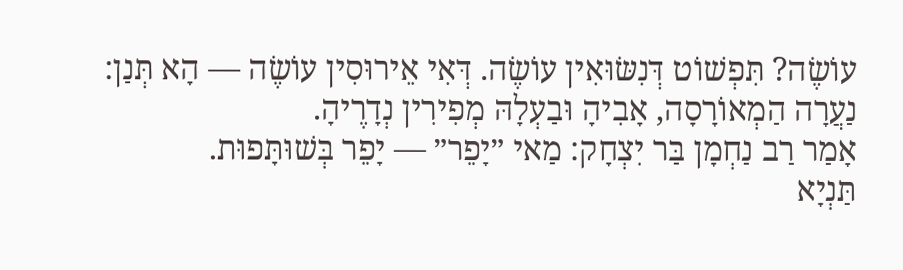עוֹשֶׂה? תִּפְשׁוֹט דְּנִשּׂוּאִין עוֹשֶׂה. דְּאִי אֵירוּסִין עוֹשֶׂה — הָא תְּנַן: נַעֲרָה הַמְאוֹרָסָה, אָבִיהָ וּבַעְלָהּ מְפִירִין נְדָרֶיהָ.
אָמַר רַב נַחְמָן בַּר יִצְחָק: מַאי ״יָפֵר״ — יָפֵר בְּשׁוּתָּפוּת.
תַּנְיָא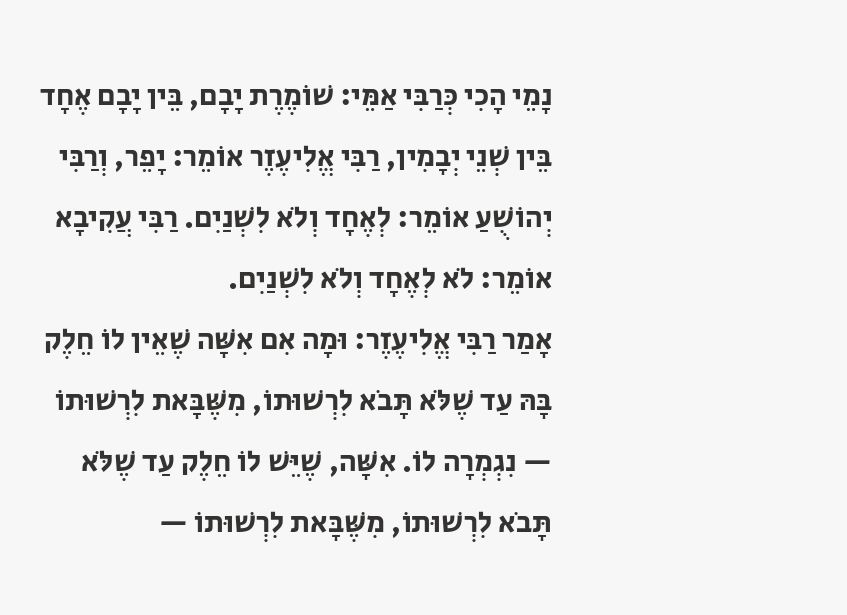נָמֵי הָכִי כְּרַבִּי אַמֵּי: שׁוֹמֶרֶת יָבָם, בֵּין יָבָם אֶחָד בֵּין שְׁנֵי יְבָמִין, רַבִּי אֱלִיעֶזֶר אוֹמֵר: יָפֵר, וְרַבִּי יְהוֹשֻׁעַ אוֹמֵר: לְאֶחָד וְלֹא לִשְׁנַיִם. רַבִּי עֲקִיבָא אוֹמֵר: לֹא לְאֶחָד וְלֹא לִשְׁנַיִם.
אָמַר רַבִּי אֱלִיעֶזֶר: וּמָה אִם אִשָּׁה שֶׁאֵין לוֹ חֵלֶק בָּהּ עַד שֶׁלֹּא תָּבֹא לִרְשׁוּתוֹ, מִשֶּׁבָּאת לִרְשׁוּתוֹ — נִגְמְרָה לוֹ. אִשָּׁה, שֶׁיֵּשׁ לוֹ חֵלֶק עַד שֶׁלֹּא תָּבֹא לִרְשׁוּתוֹ, מִשֶּׁבָּאת לִרְשׁוּתוֹ —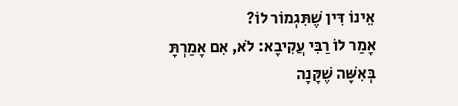אֵינוֹ דִּין שֶׁתִּגְמוֹר לוֹ?
אָמַר לוֹ רַבִּי עֲקִיבָא: לֹא, אִם אָמַרְתָּ בְּאִשָּׁה שֶׁקָּנָה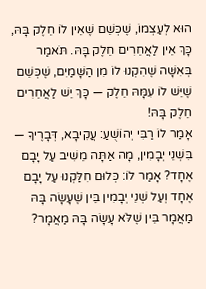הוּא לְעַצְמוֹ, שֶׁכְּשֵׁם שֶׁאֵין לוֹ חֵלֶק בָּהּ, כָּךְ אֵין לַאֲחֵרִים חֵלֶק בָּהּ. תֹּאמַר בְּאִשָּׁה שֶׁהִקְנוּ לוֹ מִן הַשָּׁמַיִם, שֶׁכְּשֵׁם שֶׁיֵּשׁ לוֹ עִמָּהּ חֵלֶק — כָּךְ יֵשׁ לַאֲחֵרִים חֵלֶק בָּהּ!
אָמַר לוֹ רַבִּי יְהוֹשֻׁעַ: עֲקִיבָא, דְּבָרֶיךָ — בִּשְׁנֵי יְבָמִין, מָה אַתָּה מֵשִׁיב עַל יָבָם אֶחָד? אָמַר לוֹ: כְּלוּם חִלַּקְנוּ עַל יָבָם אֶחָד וְעַל שְׁנֵי יְבָמִין בֵּין שֶׁעָשָׂה בָּהּ מַאֲמָר בֵּין שֶׁלֹּא עָשָׂה בָּהּ מַאֲמָר?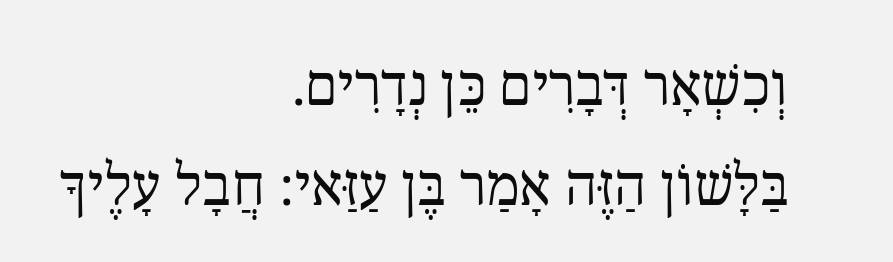וְכִשְׁאָר דְּבָרִים כֵּן נְדָרִים.
בַּלָּשׁוֹן הַזֶּה אָמַר בֶּן עַזַּאי: חֲבָל עָלֶיךָ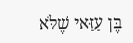בֶּן עַזַּאי שֶׁלֹּא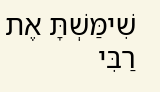שִׁימַּשְׁתָּ אֶת רַבִּי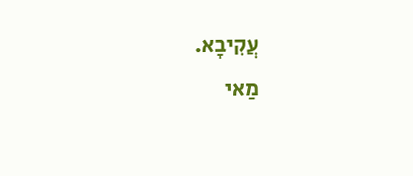עֲקִיבָא.
מַאי